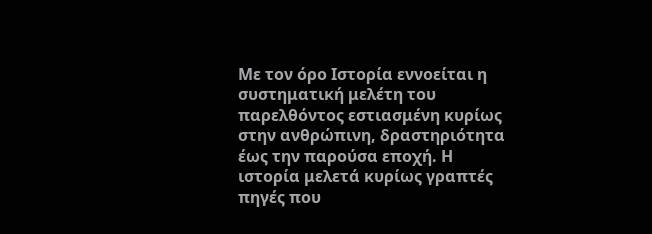Με τον όρο Ιστορία εννοείται η συστηματική μελέτη του παρελθόντος εστιασμένη κυρίως στην ανθρώπινη, δραστηριότητα έως την παρούσα εποχή. Η ιστορία μελετά κυρίως γραπτές πηγές που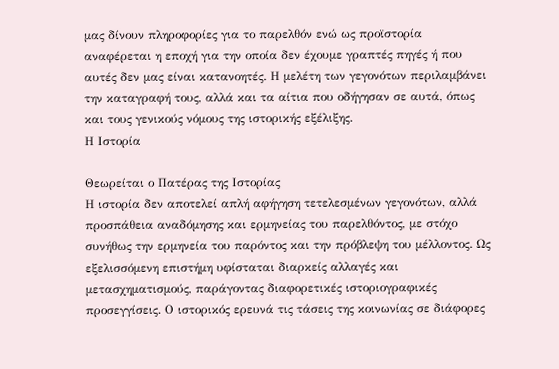μας δίνουν πληροφορίες για το παρελθόν ενώ ως προϊστορία αναφέρεται η εποχή για την οποία δεν έχουμε γραπτές πηγές ή που αυτές δεν μας είναι κατανοητές. Η μελέτη των γεγονότων περιλαμβάνει την καταγραφή τους, αλλά και τα αίτια που οδήγησαν σε αυτά, όπως και τους γενικούς νόμους της ιστορικής εξέλιξης.
Η Ιστορία

Θεωρείται ο Πατέρας της Ιστορίας
Η ιστορία δεν αποτελεί απλή αφήγηση τετελεσμένων γεγονότων, αλλά προσπάθεια αναδόμησης και ερμηνείας του παρελθόντος, με στόχο συνήθως την ερμηνεία του παρόντος και την πρόβλεψη του μέλλοντος. Ως εξελισσόμενη επιστήμη υφίσταται διαρκείς αλλαγές και μετασχηματισμούς, παράγοντας διαφορετικές ιστοριογραφικές προσεγγίσεις. Ο ιστορικός ερευνά τις τάσεις της κοινωνίας σε διάφορες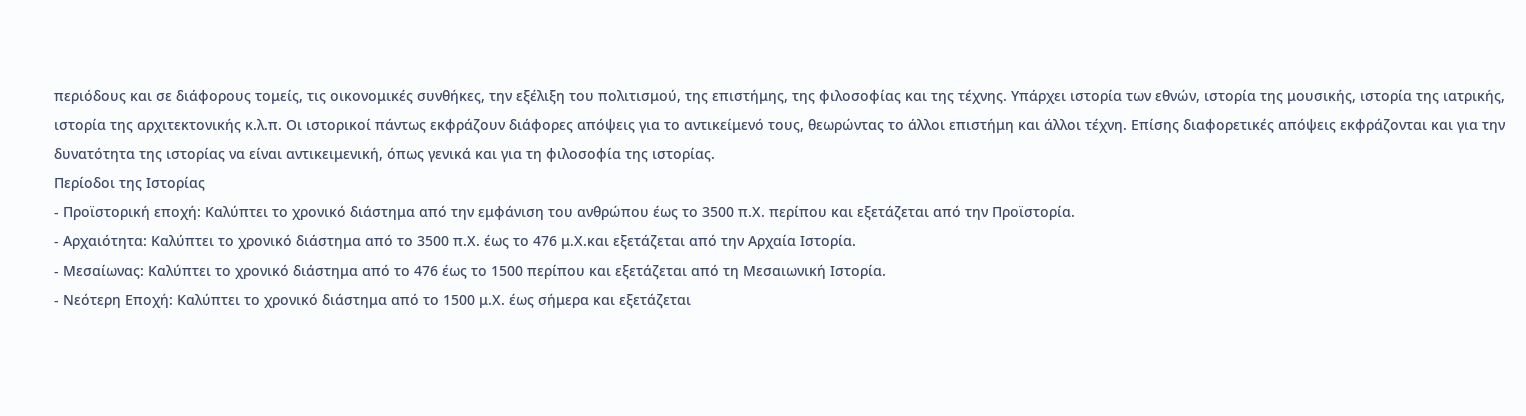περιόδους και σε διάφορους τομείς, τις οικονομικές συνθήκες, την εξέλιξη του πολιτισμού, της επιστήμης, της φιλοσοφίας και της τέχνης. Υπάρχει ιστορία των εθνών, ιστορία της μουσικής, ιστορία της ιατρικής, ιστορία της αρχιτεκτονικής κ.λ.π. Οι ιστορικοί πάντως εκφράζουν διάφορες απόψεις για το αντικείμενό τους, θεωρώντας το άλλοι επιστήμη και άλλοι τέχνη. Επίσης διαφορετικές απόψεις εκφράζονται και για την δυνατότητα της ιστορίας να είναι αντικειμενική, όπως γενικά και για τη φιλοσοφία της ιστορίας.
Περίοδοι της Ιστορίας
- Προϊστορική εποχή: Καλύπτει το χρονικό διάστημα από την εμφάνιση του ανθρώπου έως το 3500 π.Χ. περίπου και εξετάζεται από την Προϊστορία.
- Αρχαιότητα: Καλύπτει το χρονικό διάστημα από το 3500 π.Χ. έως το 476 μ.Χ.και εξετάζεται από την Αρχαία Ιστορία.
- Μεσαίωνας: Καλύπτει το χρονικό διάστημα από το 476 έως το 1500 περίπου και εξετάζεται από τη Μεσαιωνική Ιστορία.
- Νεότερη Εποχή: Καλύπτει το χρονικό διάστημα από το 1500 μ.Χ. έως σήμερα και εξετάζεται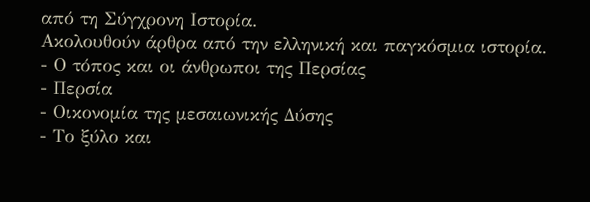από τη Σύγχρονη Ιστορία.
Ακολουθούν άρθρα από την ελληνική και παγκόσμια ιστορία.
- Ο τόπος και οι άνθρωποι της Περσίας
- Περσία
- Οικονομία της μεσαιωνικής Δύσης
- Το ξύλο και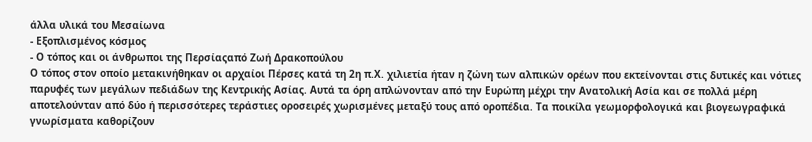άλλα υλικά του Μεσαίωνα
- Εξοπλισμένος κόσμος
- Ο τόπος και οι άνθρωποι της Περσίαςαπό Ζωή Δρακοπούλου
Ο τόπος στον οποίο μετακινήθηκαν οι αρχαίοι Πέρσες κατά τη 2η π.Χ. χιλιετία ήταν η ζώνη των αλπικών ορέων πoυ εκτείνονται στις δυτικές και νότιες παρυφές των μεγάλων πεδιάδων της Κεντρικής Ασίας. Αυτά τα όρη απλώνονταν από την Ευρώπη μέχρι την Ανατολική Ασία και σε πολλά μέρη αποτελούνταν από δύο ή περισσότερες τεράστιες οροσειρές χωρισμένες μεταξύ τους από οροπέδια. Τα ποικίλα γεωμορφολογικά και βιογεωγραφικά γνωρίσματα καθορίζουν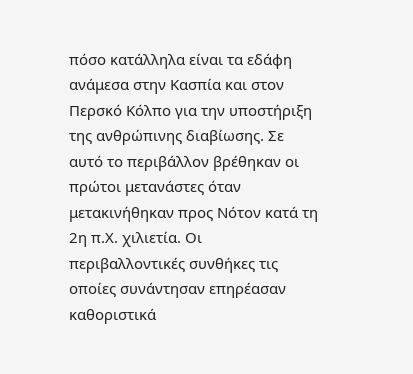πόσο κατάλληλα είναι τα εδάφη ανάμεσα στην Κασπία και στον Περσκό Κόλπο για την υποστήριξη της ανθρώπινης διαβίωσης. Σε αυτό το περιβάλλον βρέθηκαν οι πρώτοι μετανάστες όταν μετακινήθηκαν προς Νότον κατά τη 2η π.Χ. χιλιετία. Οι περιβαλλοντικές συνθήκες τις οποίες συνάντησαν επηρέασαν καθοριστικά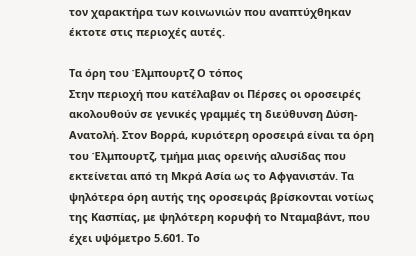τον χαρακτήρα των κοινωνιών που αναπτύχθηκαν έκτοτε στις περιοχές αυτές.

Τα όρη του Έλμπουρτζ Ο τόπος
Στην περιοχή που κατέλαβαν οι Πέρσες οι οροσειρές ακολουθούν σε γενικές γραμμές τη διεύθυνση Δύση-Ανατολή. Στον Βορρά, κυριότερη οροσειρά είναι τα όρη του Έλμπουρτζ, τμήμα μιας ορεινής αλυσίδας που εκτείνεται από τη Μκρά Ασία ως το Αφγανιστάν. Τα ψηλότερα όρη αυτής της οροσειράς βρίσκονται νοτίως της Κασπίας, με ψηλότερη κορυφή το Νταμαβάντ, που έχει υψόμετρο 5.601. Το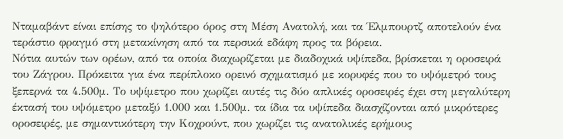Νταμαβάντ είναι επίσης το ψηλότερο όρος στη Μέση Ανατολή, και τα Έλμπουρτζ αποτελούν ένα τεράστιο φραγμό στη μετακίνηση από τα περσικά εδάφη προς τα βόρεια.
Νότια αυτών των ορέων, από τα οποία διαχωρίζεται με διαδοχικά υψίπεδα, βρίσκεται η οροσειρά του Ζάγρου. Πρόκειτα για ένα περίπλοκο ορεινό σχηματισμό με κορυφές που το υψόμετρό τους ξεπερνά τα 4.500μ. Το υψίμετρο που χωρίζει αυτές τις δύο απλικές οροσειρές έχει στη μεγαλύτερη έκτασή του υψόμετρο μεταξύ 1.000 και 1.500μ. τα ίδια τα υψίπεδα διασχίζονται από μικρότερες οροσειρές, με σημαντικότερη την Κοχρούντ, που χωρίζει τις ανατολικές ερήμους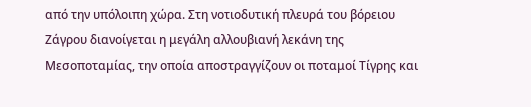από την υπόλοιπη χώρα. Στη νοτιοδυτική πλευρά του βόρειου Ζάγρου διανοίγεται η μεγάλη αλλουβιανή λεκάνη της Μεσοποταμίας, την οποία αποστραγγίζουν οι ποταμοί Τίγρης και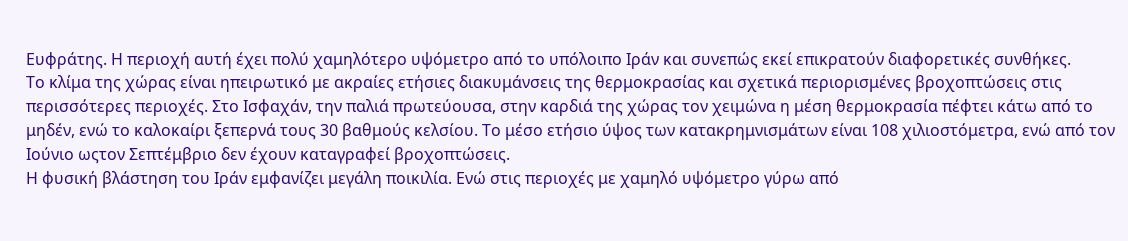Ευφράτης. Η περιοχή αυτή έχει πολύ χαμηλότερο υψόμετρο από το υπόλοιπο Ιράν και συνεπώς εκεί επικρατούν διαφορετικές συνθήκες.
Το κλίμα της χώρας είναι ηπειρωτικό με ακραίες ετήσιες διακυμάνσεις της θερμοκρασίας και σχετικά περιορισμένες βροχοπτώσεις στις περισσότερες περιοχές. Στο Ισφαχάν, την παλιά πρωτεύουσα, στην καρδιά της χώρας τον χειμώνα η μέση θερμοκρασία πέφτει κάτω από το μηδέν, ενώ το καλοκαίρι ξεπερνά τους 30 βαθμούς κελσίου. Το μέσο ετήσιο ύψος των κατακρημνισμάτων είναι 108 χιλιοστόμετρα, ενώ από τον Ιούνιο ωςτον Σεπτέμβριο δεν έχουν καταγραφεί βροχοπτώσεις.
Η φυσική βλάστηση του Ιράν εμφανίζει μεγάλη ποικιλία. Ενώ στις περιοχές με χαμηλό υψόμετρο γύρω από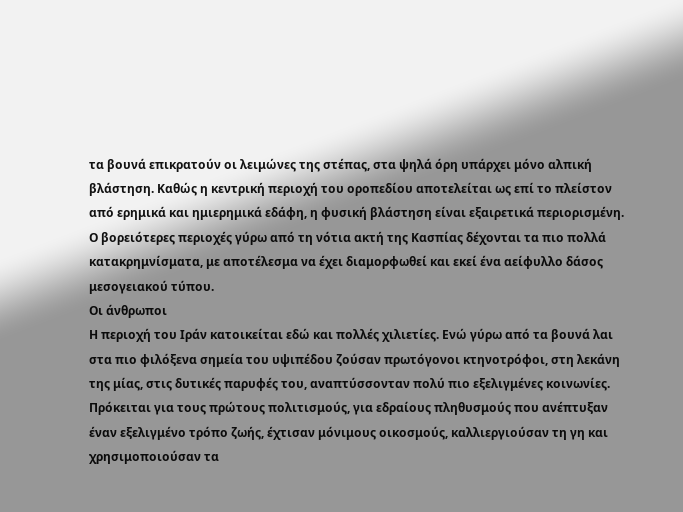τα βουνά επικρατούν οι λειμώνες της στέπας, στα ψηλά όρη υπάρχει μόνο αλπική βλάστηση. Καθώς η κεντρική περιοχή του οροπεδίου αποτελείται ως επί το πλείστον από ερημικά και ημιερημικά εδάφη, η φυσική βλάστηση είναι εξαιρετικά περιορισμένη. Ο βορειότερες περιοχές γύρω από τη νότια ακτή της Κασπίας δέχονται τα πιο πολλά κατακρημνίσματα, με αποτέλεσμα να έχει διαμορφωθεί και εκεί ένα αείφυλλο δάσος μεσογειακού τύπου.
Οι άνθρωποι
Η περιοχή του Ιράν κατοικείται εδώ και πολλές χιλιετίες. Ενώ γύρω από τα βουνά λαι στα πιο φιλόξενα σημεία του υψιπέδου ζούσαν πρωτόγονοι κτηνοτρόφοι, στη λεκάνη της μίας, στις δυτικές παρυφές του, αναπτύσσονταν πολύ πιο εξελιγμένες κοινωνίες. Πρόκειται για τους πρώτους πολιτισμούς, για εδραίους πληθυσμούς που ανέπτυξαν έναν εξελιγμένο τρόπο ζωής, έχτισαν μόνιμους οικοσμούς, καλλιεργιούσαν τη γη και χρησιμοποιούσαν τα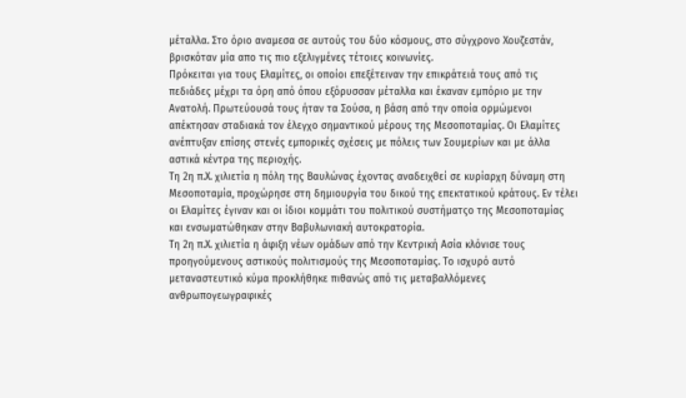μέταλλα. Στο όριο αναμεσα σε αυτούς του δύο κόσμους, στο σύγχρονο Χουζεστάν, βρισκόταν μία απο τις πιο εξελιγμένες τέτοιες κοινωνίες.
Πρόκειται για τους Ελαμίτες, οι οποίοι επεξέτειναν την επικράτειά τους από τις πεδιάδες μέχρι τα όρη από όπου εξόρυσσαν μέταλλα και έκαναν εμπόριο με την Ανατολή. Πρωτεύουσά τους ήταν τα Σούσα, η βάση από την οποία ορμώμενοι απέκτησαν σταδιακά τον έλεγχο σημαντικού μέρους της Μεσοποταμίας. Οι Ελαμίτες ανέπτυξαν επίσης στενές εμπορικές σχέσεις με πόλεις των Σουμερίων και με άλλα αστικά κέντρα της περιοχής.
Τη 2η π.Χ. χιλιετία η πόλη της Βαυλώνας έχοντας αναδειχθεί σε κυρίαρχη δύναμη στη Μεσοποταμία, προχώρησε στη δημιουργία του δικού της επεκτατικού κράτους. Εν τέλει οι Ελαμίτες έγιναν και οι ίδιοι κομμάτι του πολιτικού συστήματςο της Μεσοποταμίας και ενσωματώθηκαν στην Βαβυλωνιακή αυτοκρατορία.
Τη 2η π.Χ. χιλιετία η άφιξη νέων ομάδων από την Κεντρική Ασία κλόνισε τους προηγούμενους αστικούς πολιτισμούς της Μεσοποταμίας. Το ισχυρό αυτό μεταναστευτικό κύμα προκλήθηκε πιθανώς από τις μεταβαλλόμενες ανθρωπογεωγραφικές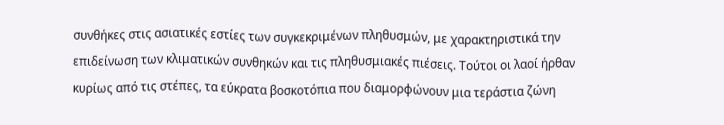συνθήκες στις ασιατικές εστίες των συγκεκριμένων πληθυσμών, με χαρακτηριστικά την επιδείνωση των κλιματικών συνθηκών και τις πληθυσμιακές πιέσεις. Τούτοι οι λαοί ήρθαν κυρίως από τις στέπες, τα εύκρατα βοσκοτόπια που διαμορφώνουν μια τεράστια ζώνη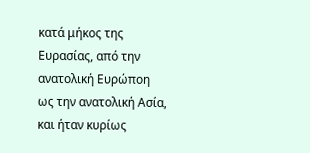κατά μήκος της Ευρασίας, από την ανατολική Ευρώποη ως την ανατολική Ασία, και ήταν κυρίως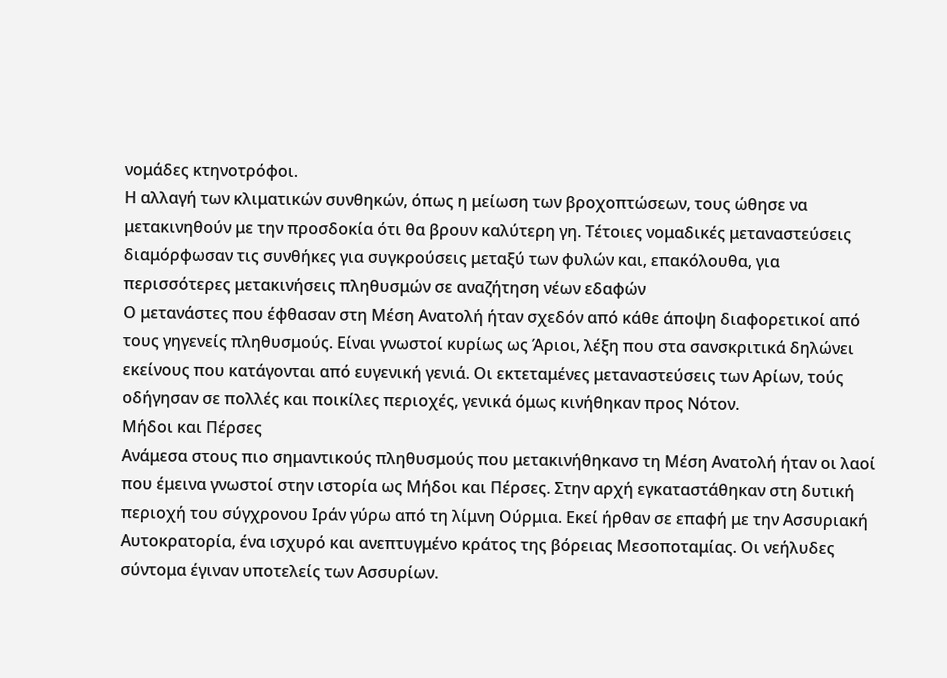νομάδες κτηνοτρόφοι.
Η αλλαγή των κλιματικών συνθηκών, όπως η μείωση των βροχοπτώσεων, τους ώθησε να μετακινηθούν με την προσδοκία ότι θα βρουν καλύτερη γη. Τέτοιες νομαδικές μεταναστεύσεις διαμόρφωσαν τις συνθήκες για συγκρούσεις μεταξύ των φυλών και, επακόλουθα, για περισσότερες μετακινήσεις πληθυσμών σε αναζήτηση νέων εδαφών
Ο μετανάστες που έφθασαν στη Μέση Ανατολή ήταν σχεδόν από κάθε άποψη διαφορετικοί από τους γηγενείς πληθυσμούς. Είναι γνωστοί κυρίως ως Άριοι, λέξη που στα σανσκριτικά δηλώνει εκείνους που κατάγονται από ευγενική γενιά. Οι εκτεταμένες μεταναστεύσεις των Αρίων, τούς οδήγησαν σε πολλές και ποικίλες περιοχές, γενικά όμως κινήθηκαν προς Νότον.
Μήδοι και Πέρσες
Ανάμεσα στους πιο σημαντικούς πληθυσμούς που μετακινήθηκανσ τη Μέση Ανατολή ήταν οι λαοί που έμεινα γνωστοί στην ιστορία ως Μήδοι και Πέρσες. Στην αρχή εγκαταστάθηκαν στη δυτική περιοχή του σύγχρονου Ιράν γύρω από τη λίμνη Ούρμια. Εκεί ήρθαν σε επαφή με την Ασσυριακή Αυτοκρατορία, ένα ισχυρό και ανεπτυγμένο κράτος της βόρειας Μεσοποταμίας. Οι νεήλυδες σύντομα έγιναν υποτελείς των Ασσυρίων.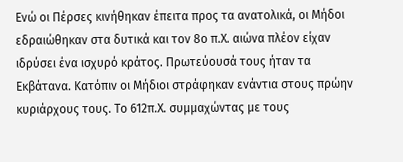Ενώ οι Πέρσες κινήθηκαν έπειτα προς τα ανατολικά, οι Μήδοι εδραιώθηκαν στα δυτικά και τον 8ο π.Χ. αιώνα πλέον είχαν ιδρύσει ένα ισχυρό κράτος. Πρωτεύουσά τους ήταν τα Εκβάτανα. Κατόπιν οι Μήδιοι στράφηκαν ενάντια στους πρώην κυριάρχους τους. Το 612π.Χ. συμμαχώντας με τους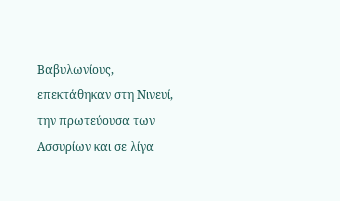Βαβυλωνίους, επεκτάθηκαν στη Νινευί, την πρωτεύουσα των Ασσυρίων και σε λίγα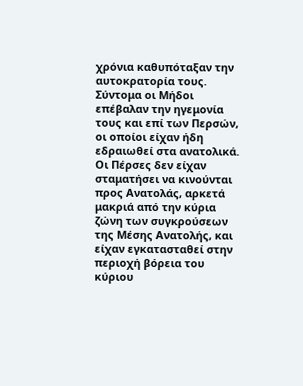χρόνια καθυπόταξαν την αυτοκρατορία τους. Σύντομα οι Μήδοι επέβαλαν την ηγεμονία τους και επί των Περσών, οι οποίοι είχαν ήδη εδραιωθεί στα ανατολικά.
Οι Πέρσες δεν είχαν σταματήσει να κινούνται προς Ανατολάς, αρκετά μακριά από την κύρια ζώνη των συγκρούσεων της Μέσης Ανατολής, και είχαν εγκατασταθεί στην περιοχή βόρεια του κύριου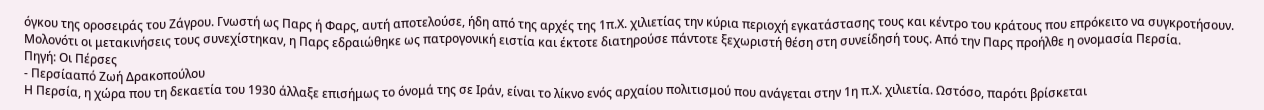όγκου της οροσειράς του Ζάγρου. Γνωστή ως Παρς ή Φαρς, αυτή αποτελούσε, ήδη από της αρχές της 1π.Χ. χιλιετίας την κύρια περιοχή εγκατάστασης τους και κέντρο του κράτους που επρόκειτο να συγκροτήσουν. Μολονότι οι μετακινήσεις τους συνεχίστηκαν, η Παρς εδραιώθηκε ως πατρογονική ειστία και έκτοτε διατηρούσε πάντοτε ξεχωριστή θέση στη συνείδησή τους. Από την Παρς προήλθε η ονομασία Περσία.
Πηγή: Οι Πέρσες
- Περσίααπό Ζωή Δρακοπούλου
Η Περσία, η χώρα που τη δεκαετία του 1930 άλλαξε επισήμως το όνομά της σε Ιράν, είναι το λίκνο ενός αρχαίου πολιτισμού που ανάγεται στην 1η π.Χ. χιλιετία. Ωστόσο, παρότι βρίσκεται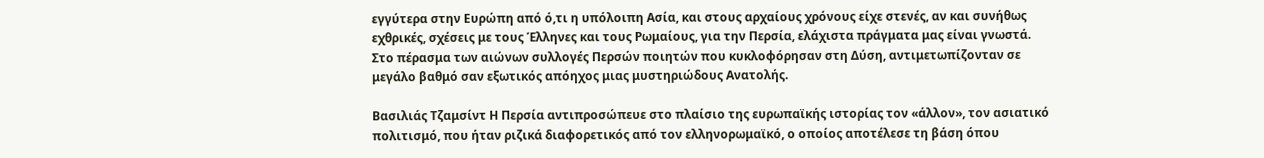εγγύτερα στην Ευρώπη από ό,τι η υπόλοιπη Ασία, και στους αρχαίους χρόνους είχε στενές, αν και συνήθως εχθρικές, σχέσεις με τους Έλληνες και τους Ρωμαίους, για την Περσία, ελάχιστα πράγματα μας είναι γνωστά. Στο πέρασμα των αιώνων συλλογές Περσών ποιητών που κυκλοφόρησαν στη Δύση, αντιμετωπίζονταν σε μεγάλο βαθμό σαν εξωτικός απόηχος μιας μυστηριώδους Ανατολής.

Βασιλιάς Τζαμσίντ Η Περσία αντιπροσώπευε στο πλαίσιο της ευρωπαϊκής ιστορίας τον «άλλον», τον ασιατικό πολιτισμό, που ήταν ριζικά διαφορετικός από τον ελληνορωμαϊκό, ο οποίος αποτέλεσε τη βάση όπου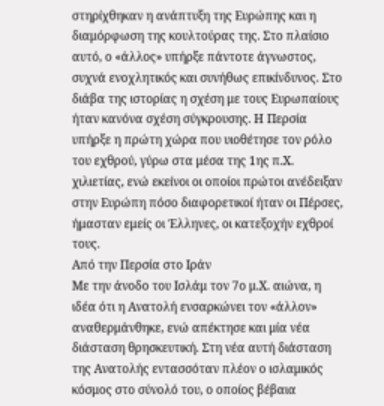στηρίχθηκαν η ανάπτυξη της Ευρώπης και η διαμόρφωση της κουλτούρας της. Στο πλαίσιο αυτό, ο «άλλος» υπήρξε πάντοτε άγνωστος, συχνά ενοχλητικός και συνήθως επικίνδυνος. Στο διάβα της ιστορίας η σχέση με τους Ευρωπαίους ήταν κανόνα σχέση σύγκρουσης. Η Περσία υπήρξε η πρώτη χώρα που υιοθέτησε τον ρόλο του εχθρού, γύρω στα μέσα της 1ης π.Χ. χιλιετίας, ενώ εκείνοι οι οποίοι πρώτοι ανέδειξαν στην Ευρώπη πόσο διαφορετικοί ήταν οι Πέρσες, ήμασταν εμείς οι Έλληνες, οι κατεξοχήν εχθροί τους.
Από την Περσία στο Ιράν
Με την άνοδο του Ισλάμ τον 7ο μ.Χ. αιώνα, η ιδέα ότι η Ανατολή ενσαρκώνει τον «άλλον» αναθερμάνθηκε, ενώ απέκτησε και μία νέα διάσταση θρησκευτική. Στη νέα αυτή διάσταση της Ανατολής εντασσόταν πλέον ο ισλαμικός κόσμος στο σύνολό του, ο οποίος βέβαια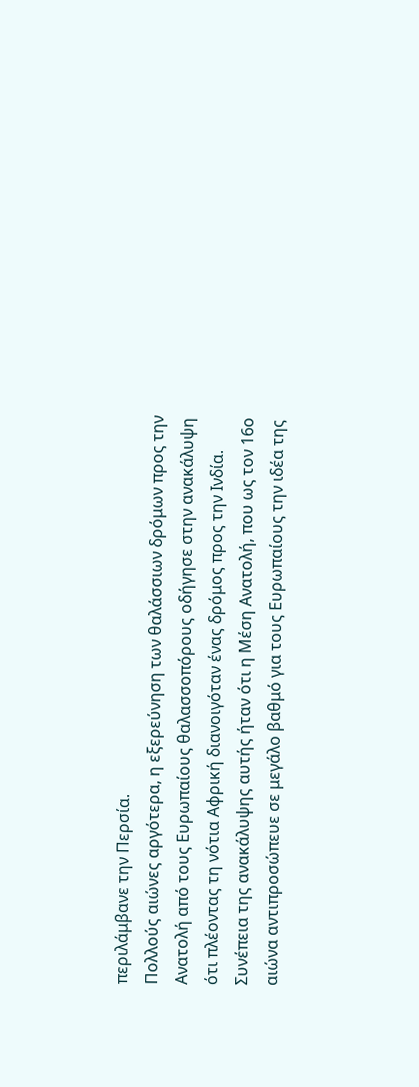περιλάμβανε την Περσία.
Πολλούς αιώνες αργότερα, η εξερεύνηση των θαλάσσιων δρόμων προς την Ανατολή από τους Ευρωπαίους θαλασσοπόρους οδήγησε στην ανακάλυψη ότι πλέοντας τη νότια Αφρική διανοιγόταν ένας δρόμος προς την Ινδία. Συνέπεια της ανακάλυψης αυτής ήταν ότι η Μέση Ανατολή, που ως τον 16ο αιώνα αντιπροσώπευε σε μεγάλο βαθμό για τους Ευρωπαίους την ιδέα της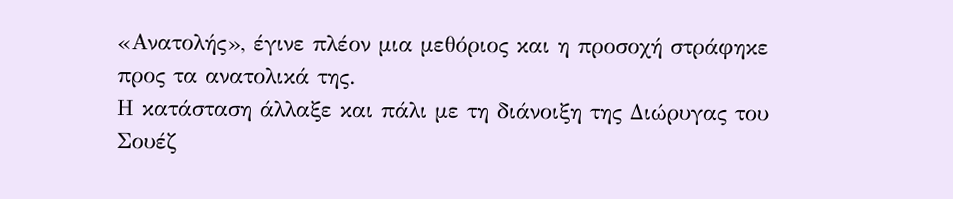«Ανατολής», έγινε πλέον μια μεθόριος και η προσοχή στράφηκε προς τα ανατολικά της.
Η κατάσταση άλλαξε και πάλι με τη διάνοιξη της Διώρυγας του Σουέζ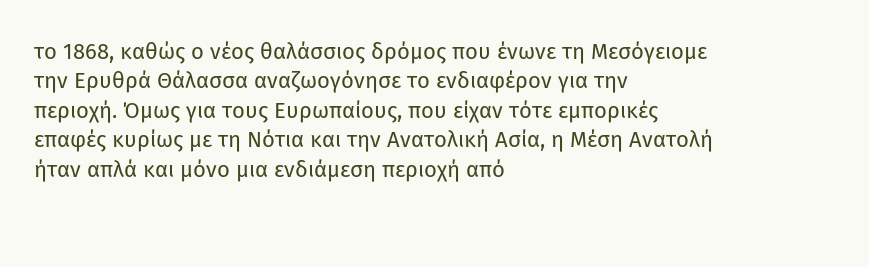το 1868, καθώς ο νέος θαλάσσιος δρόμος που ένωνε τη Μεσόγειομε την Ερυθρά Θάλασσα αναζωογόνησε το ενδιαφέρον για την περιοχή. Όμως για τους Ευρωπαίους, που είχαν τότε εμπορικές επαφές κυρίως με τη Νότια και την Ανατολική Ασία, η Μέση Ανατολή ήταν απλά και μόνο μια ενδιάμεση περιοχή από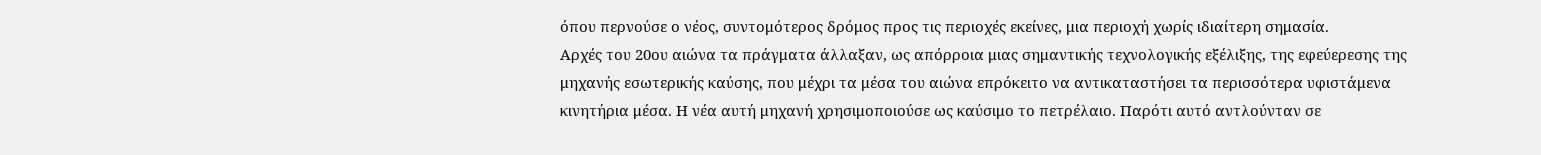όπου περνούσε ο νέος, συντομότερος δρόμος προς τις περιοχές εκείνες, μια περιοχή χωρίς ιδιαίτερη σημασία.
Αρχές του 20ου αιώνα τα πράγματα άλλαξαν, ως απόρροια μιας σημαντικής τεχνολογικής εξέλιξης, της εφεύερεσης της μηχανής εσωτερικής καύσης, που μέχρι τα μέσα του αιώνα επρόκειτο να αντικαταστήσει τα περισσότερα υφιστάμενα κινητήρια μέσα. Η νέα αυτή μηχανή χρησιμοποιούσε ως καύσιμο το πετρέλαιο. Παρότι αυτό αντλούνταν σε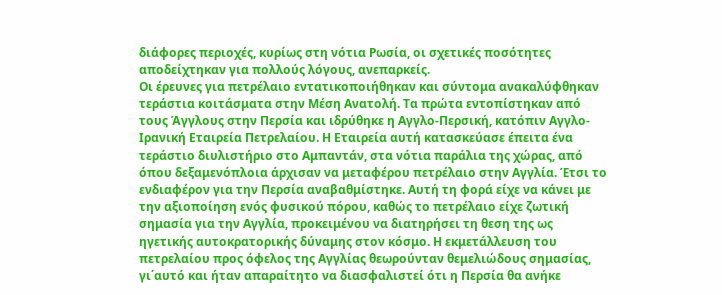διάφορες περιοχές, κυρίως στη νότια Ρωσία, οι σχετικές ποσότητες αποδείχτηκαν για πολλούς λόγους, ανεπαρκείς.
Οι έρευνες για πετρέλαιο εντατικοποιήθηκαν και σύντομα ανακαλύφθηκαν τεράστια κοιτάσματα στην Μέση Ανατολή. Τα πρώτα εντοπίστηκαν από τους Άγγλους στην Περσία και ιδρύθηκε η Αγγλο-Περσική, κατόπιν Αγγλο-Ιρανική Εταιρεία Πετρελαίου. Η Εταιρεία αυτή κατασκεύασε έπειτα ένα τεράστιο διυλιστήριο στο Αμπαντάν, στα νότια παράλια της χώρας, από όπου δεξαμενόπλοια άρχισαν να μεταφέρου πετρέλαιο στην Αγγλία. Έτσι το ενδιαφέρον για την Περσία αναβαθμίστηκε. Αυτή τη φορά είχε να κάνει με την αξιοποίηση ενός φυσικού πόρου, καθώς το πετρέλαιο είχε ζωτική σημασία για την Αγγλία, προκειμένου να διατηρήσει τη θεση της ως ηγετικής αυτοκρατορικής δύναμης στον κόσμο. Η εκμετάλλευση του πετρελαίου προς όφελος της Αγγλίας θεωρούνταν θεμελιώδους σημασίας, γι΄αυτό και ήταν απαραίτητο να διασφαλιστεί ότι η Περσία θα ανήκε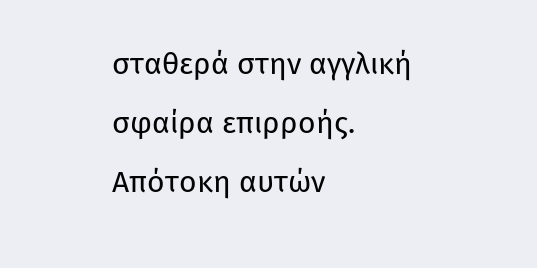σταθερά στην αγγλική σφαίρα επιρροής.
Απότοκη αυτών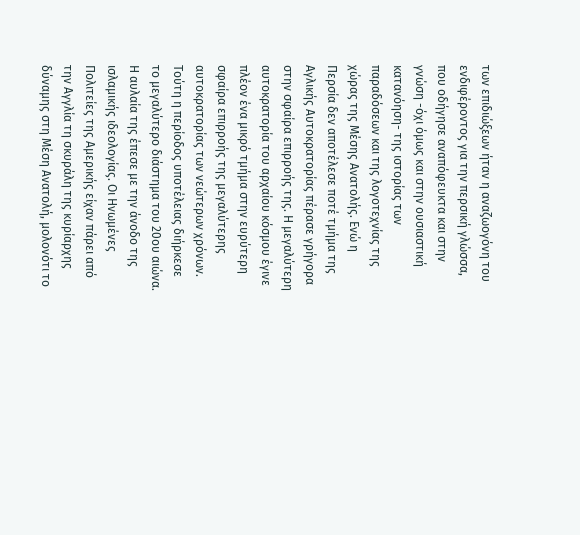των επιδιώξεων ήταν η αναζωογόνη του ενδιφέροντος για την περσική γλώσσα, που οδήγησε αναπόφευκτα και στην γνώση -όχι όμως και στην ουσιαστική κατανόηση- της ιστορίας των παραδόσεων και της λογοτεχνίας της χώρας της Μέσης Ανατολής. Ενώ η Περσία δεν αποτέλεσε ποτέ τμήμα της Αγλικής Αυτοκρατορίας πέρασε γρήγορα στην σφαίρα επιρροής της. Η μεγαλύτερη αυτοκρατορία του αρχαίου κόσμου έγινε πλέον ένα μικρό τμήμα στην ευρύτερη σφαίρα επιρροής της μεγαλύτερης αυτοκρατορίας των νεώτερων χρόνων.
Τούτη η περίοδος υποτέλειας διήρκεσε το μεγαλύτερο διάστημα του 20ου αιώνα. Η αυλαία της έπεσε με την άνοδο της ισλαμικής ιδεολογίας. Οι Ηνωμένες Πολιτείες της Αμερικής είχαν πάρει από την Αγγλία τη σκυράλη της κυρίαρχης δύναμης στη Μέση Ανατολή, μολονότι το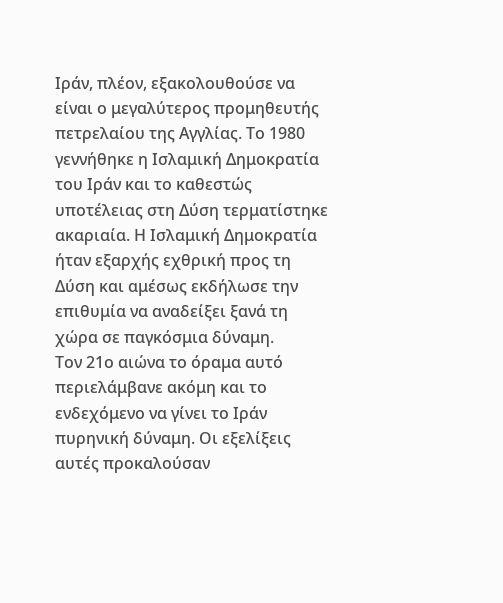Ιράν, πλέον, εξακολουθούσε να είναι ο μεγαλύτερος προμηθευτής πετρελαίου της Αγγλίας. Το 1980 γεννήθηκε η Ισλαμική Δημοκρατία του Ιράν και το καθεστώς υποτέλειας στη Δύση τερματίστηκε ακαριαία. Η Ισλαμική Δημοκρατία ήταν εξαρχής εχθρική προς τη Δύση και αμέσως εκδήλωσε την επιθυμία να αναδείξει ξανά τη χώρα σε παγκόσμια δύναμη.
Τον 21ο αιώνα το όραμα αυτό περιελάμβανε ακόμη και το ενδεχόμενο να γίνει το Ιράν πυρηνική δύναμη. Οι εξελίξεις αυτές προκαλούσαν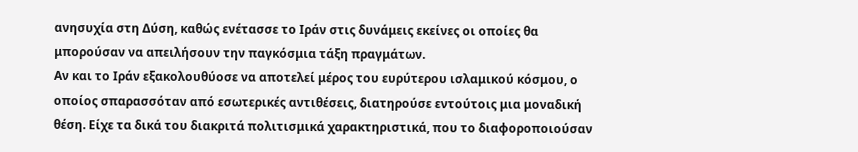ανησυχία στη Δύση, καθώς ενέτασσε το Ιράν στις δυνάμεις εκείνες οι οποίες θα μπορούσαν να απειλήσουν την παγκόσμια τάξη πραγμάτων.
Αν και το Ιράν εξακολουθύοσε να αποτελεί μέρος του ευρύτερου ισλαμικού κόσμου, ο οποίος σπαρασσόταν από εσωτερικές αντιθέσεις, διατηρούσε εντούτοις μια μοναδική θέση. Είχε τα δικά του διακριτά πολιτισμικά χαρακτηριστικά, που το διαφοροποιούσαν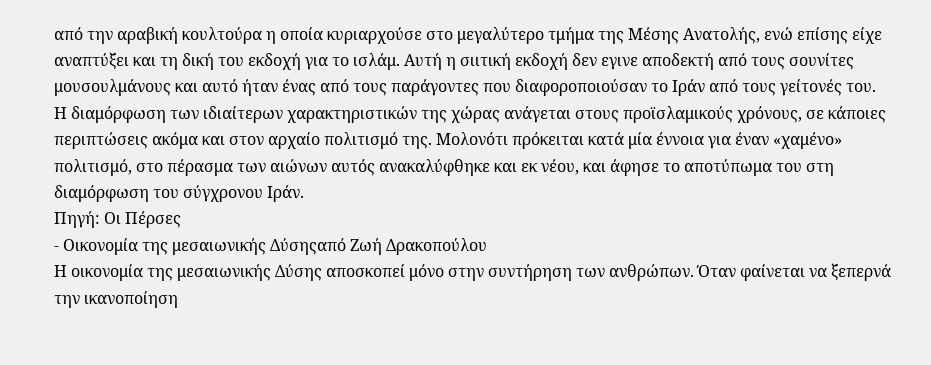από την αραβική κουλτούρα η οποία κυριαρχούσε στο μεγαλύτερο τμήμα της Μέσης Ανατολής, ενώ επίσης είχε αναπτύξει και τη δική του εκδοχή για το ισλάμ. Αυτή η σιιτική εκδοχή δεν εγινε αποδεκτή από τους σουνίτες μουσουλμάνους και αυτό ήταν ένας από τους παράγοντες που διαφοροποιούσαν το Ιράν από τους γείτονές του.
Η διαμόρφωση των ιδιαίτερων χαρακτηριστικών της χώρας ανάγεται στους προϊσλαμικούς χρόνους, σε κάποιες περιπτώσεις ακόμα και στον αρχαίο πολιτισμό της. Μολονότι πρόκειται κατά μία έννοια για έναν «χαμένο» πολιτισμό, στο πέρασμα των αιώνων αυτός ανακαλύφθηκε και εκ νέου, και άφησε το αποτύπωμα του στη διαμόρφωση του σύγχρονου Ιράν.
Πηγή: Οι Πέρσες
- Οικονομία της μεσαιωνικής Δύσηςαπό Ζωή Δρακοπούλου
Η οικονομία της μεσαιωνικής Δύσης αποσκοπεί μόνο στην συντήρηση των ανθρώπων. Όταν φαίνεται να ξεπερνά την ικανοποίηση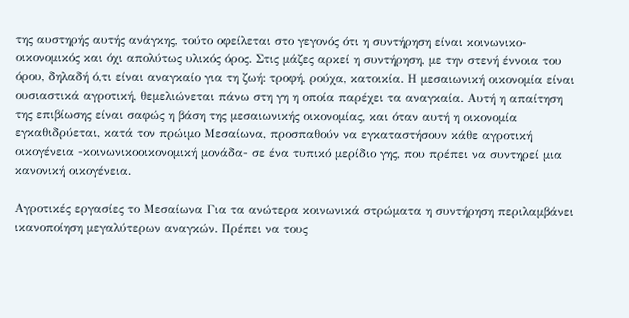της αυστηρής αυτής ανάγκης, τούτο οφείλεται στο γεγονός ότι η συντήρηση είναι κοινωνικο-οικονομικός και όχι απολύτως υλικός όρος. Στις μάζες αρκεί η συντήρηση, με την στενή έννοια του όρου, δηλαδή ό,τι είναι αναγκαίο για τη ζωή: τροφή, ρούχα, κατοικία. Η μεσαιωνική οικονομία είναι ουσιαστικά αγροτική, θεμελιώνεται πάνω στη γη η οποία παρέχει τα αναγκαία. Αυτή η απαίτηση της επιβίωσης είναι σαφώς η βάση της μεσαιωνικής οικονομίας, και όταν αυτή η οικονομία εγκαθιδρύεται, κατά τον πρώιμο Μεσαίωνα, προσπαθούν να εγκαταστήσουν κάθε αγροτική οικογένεια -κοινωνικοοικονομική μονάδα- σε ένα τυπικό μερίδιο γης, που πρέπει να συντηρεί μια κανονική οικογένεια.

Αγροτικές εργασίες το Μεσαίωνα Για τα ανώτερα κοινωνικά στρώματα η συντήρηση περιλαμβάνει ικανοποίηση μεγαλύτερων αναγκών. Πρέπει να τους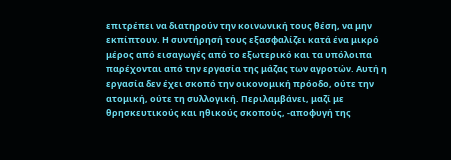επιτρέπει να διατηρούν την κοινωνική τους θέση, να μην εκπίπτουν. Η συντήρησή τους εξασφαλίζει κατά ένα μικρό μέρος από εισαγωγές από το εξωτερικό και τα υπόλοιπα παρέχονται από την εργασία της μάζας των αγροτών. Αυτή η εργασία δεν έχει σκοπό την οικονομική πρόοδο, ούτε την ατομική, ούτε τη συλλογική. Περιλαμβάνει, μαζί με θρησκευτικούς και ηθικούς σκοπούς, -αποφυγή της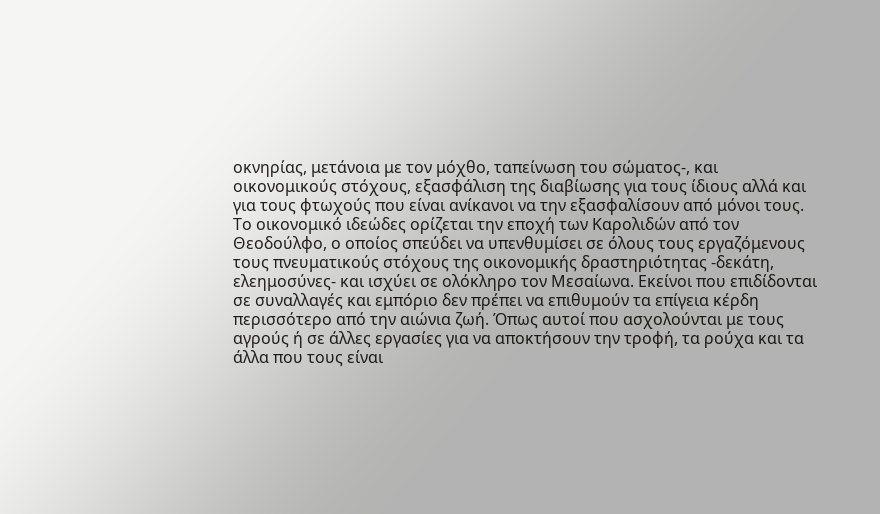οκνηρίας, μετάνοια με τον μόχθο, ταπείνωση του σώματος-, και οικονομικούς στόχους, εξασφάλιση της διαβίωσης για τους ίδιους αλλά και για τους φτωχούς που είναι ανίκανοι να την εξασφαλίσουν από μόνοι τους.
Το οικονομικό ιδεώδες ορίζεται την εποχή των Καρολιδών από τον Θεοδούλφο, ο οποίος σπεύδει να υπενθυμίσει σε όλους τους εργαζόμενους τους πνευματικούς στόχους της οικονομικής δραστηριότητας -δεκάτη, ελεημοσύνες- και ισχύει σε ολόκληρο τον Μεσαίωνα. Εκείνοι που επιδίδονται σε συναλλαγές και εμπόριο δεν πρέπει να επιθυμούν τα επίγεια κέρδη περισσότερο από την αιώνια ζωή. Όπως αυτοί που ασχολούνται με τους αγρούς ή σε άλλες εργασίες για να αποκτήσουν την τροφή, τα ρούχα και τα άλλα που τους είναι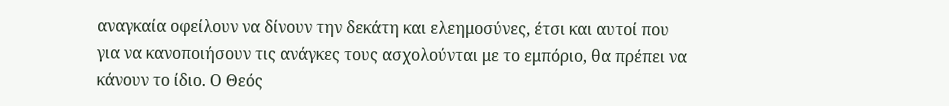αναγκαία οφείλουν να δίνουν την δεκάτη και ελεημοσύνες, έτσι και αυτοί που για να κανοποιήσουν τις ανάγκες τους ασχολούνται με το εμπόριο, θα πρέπει να κάνουν το ίδιο. Ο Θεός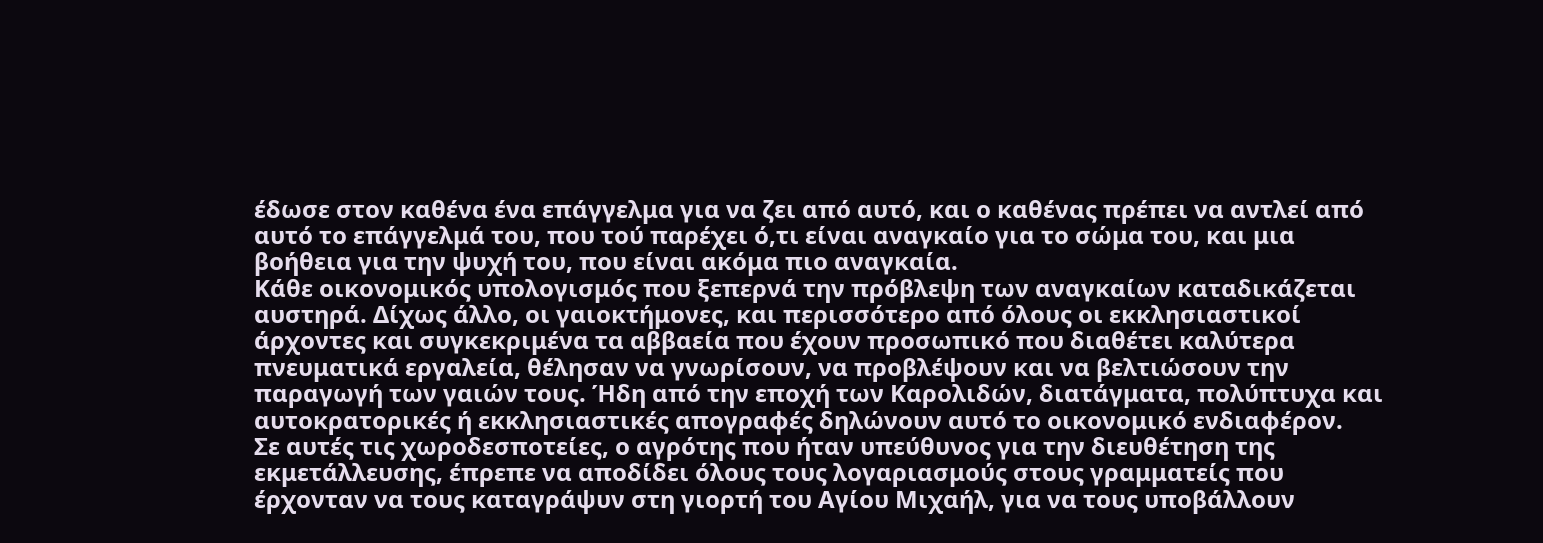έδωσε στον καθένα ένα επάγγελμα για να ζει από αυτό, και ο καθένας πρέπει να αντλεί από αυτό το επάγγελμά του, που τού παρέχει ό,τι είναι αναγκαίο για το σώμα του, και μια βοήθεια για την ψυχή του, που είναι ακόμα πιο αναγκαία.
Κάθε οικονομικός υπολογισμός που ξεπερνά την πρόβλεψη των αναγκαίων καταδικάζεται αυστηρά. Δίχως άλλο, οι γαιοκτήμονες, και περισσότερο από όλους οι εκκλησιαστικοί άρχοντες και συγκεκριμένα τα αββαεία που έχουν προσωπικό που διαθέτει καλύτερα πνευματικά εργαλεία, θέλησαν να γνωρίσουν, να προβλέψουν και να βελτιώσουν την παραγωγή των γαιών τους. Ήδη από την εποχή των Καρολιδών, διατάγματα, πολύπτυχα και αυτοκρατορικές ή εκκλησιαστικές απογραφές δηλώνουν αυτό το οικονομικό ενδιαφέρον.
Σε αυτές τις χωροδεσποτείες, ο αγρότης που ήταν υπεύθυνος για την διευθέτηση της εκμετάλλευσης, έπρεπε να αποδίδει όλους τους λογαριασμούς στους γραμματείς που έρχονταν να τους καταγράψυν στη γιορτή του Αγίου Μιχαήλ, για να τους υποβάλλουν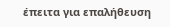έπειτα για επαλήθευση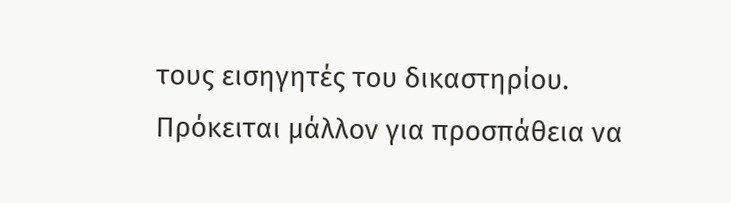τους εισηγητές του δικαστηρίου. Πρόκειται μάλλον για προσπάθεια να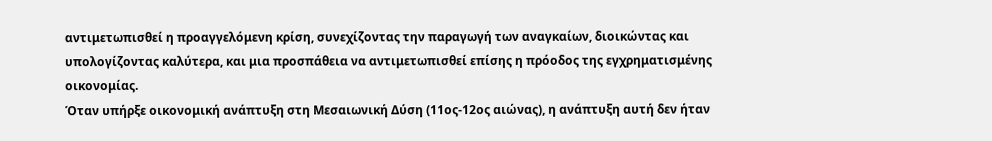αντιμετωπισθεί η προαγγελόμενη κρίση, συνεχίζοντας την παραγωγή των αναγκαίων, διοικώντας και υπολογίζοντας καλύτερα, και μια προσπάθεια να αντιμετωπισθεί επίσης η πρόοδος της εγχρηματισμένης οικονομίας.
Όταν υπήρξε οικονομική ανάπτυξη στη Μεσαιωνική Δύση (11ος-12ος αιώνας), η ανάπτυξη αυτή δεν ήταν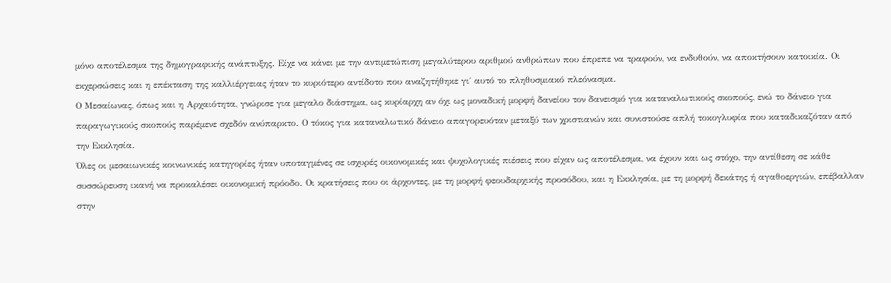μόνο αποτέλεσμα της δημογραφικής ανάπτυξης. Είχε να κάνει με την αντιμετώπιση μεγαλύτερου αριθμού ανθρώπων που έπρεπε να τραφούν, να ενδυθούν, να αποκτήσουν κατοικία. Οι εκχερσώσεις και η επέκταση της καλλιέργειας ήταν το κυριότερο αντίδοτο που αναζητήθηκε γι΄ αυτό το πληθυσμιακό πλεόνασμα.
Ο Μεσαίωνας, όπως και η Αρχαιότητα, γνώρισε για μεγαλο διάστημα, ως κυρίαρχη αν όχι ως μοναδική μορφή δανείου τον δανεισμό για καταναλωτικούς σκοπούς, ενώ το δάνειο για παραγωγικούς σκοπούς παρέμενε σχεδόν ανύπαρκτο. Ο τόκος για καταναλωτικό δάνειο απαγορευόταν μεταξύ των χριστιανών και συνιστούσε απλή τοκογλυφία που καταδικαζόταν από την Εκκλησία.
Όλες οι μεσαιωνικές κοινωνικές κατηγορίες ήταν υποταγμένες σε ισχυρές οικονομικές και ψυχολογικές πιέσεις που είχαν ως αποτέλεσμα, να έχουν και ως στόχο, την αντίθεση σε κάθε συσσώρευση ικανή να προκαλέσει οικονομική πρόοδο. Οι κρατήσεις που οι άρχοντες, με τη μορφή φεουδαρχικής προσόδου, και η Εκκλησία, με τη μορφή δεκάτης ή αγαθοεργιών, επέβαλλαν στην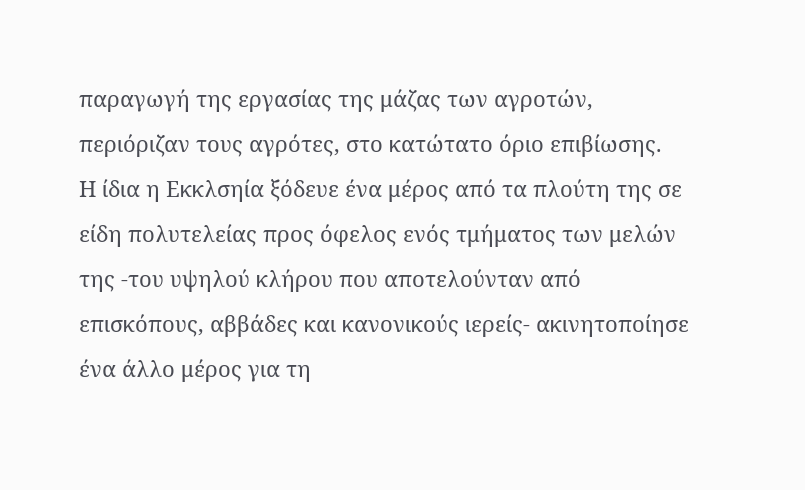παραγωγή της εργασίας της μάζας των αγροτών, περιόριζαν τους αγρότες, στο κατώτατο όριο επιβίωσης.
Η ίδια η Εκκλσηία ξόδευε ένα μέρος από τα πλούτη της σε είδη πολυτελείας προς όφελος ενός τμήματος των μελών της -του υψηλού κλήρου που αποτελούνταν από επισκόπους, αββάδες και κανονικούς ιερείς- ακινητοποίησε ένα άλλο μέρος για τη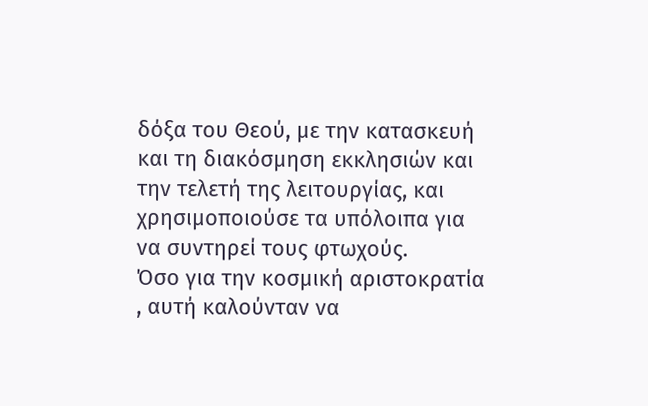δόξα του Θεού, με την κατασκευή και τη διακόσμηση εκκλησιών και την τελετή της λειτουργίας, και χρησιμοποιούσε τα υπόλοιπα για να συντηρεί τους φτωχούς.
Όσο για την κοσμική αριστοκρατία , αυτή καλούνταν να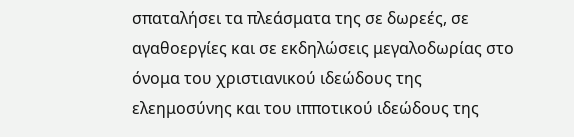σπαταλήσει τα πλεάσματα της σε δωρεές, σε αγαθοεργίες και σε εκδηλώσεις μεγαλοδωρίας στο όνομα του χριστιανικού ιδεώδους της ελεημοσύνης και του ιπποτικού ιδεώδους της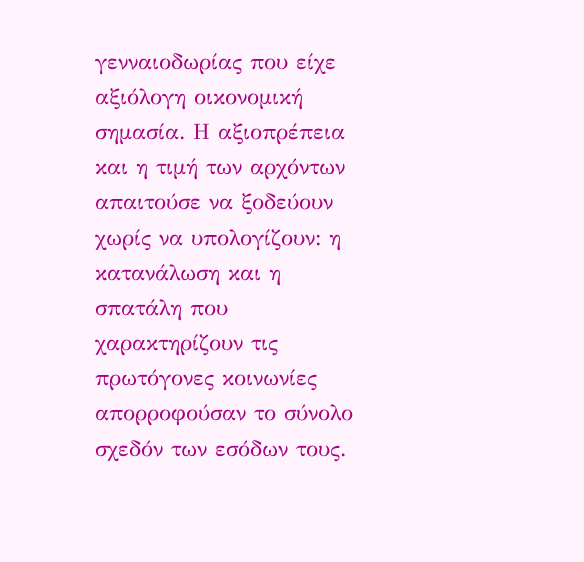γενναιοδωρίας που είχε αξιόλογη οικονομική σημασία. Η αξιοπρέπεια και η τιμή των αρχόντων απαιτούσε να ξοδεύουν χωρίς να υπολογίζουν: η κατανάλωση και η σπατάλη που χαρακτηρίζουν τις πρωτόγονες κοινωνίες απορροφούσαν το σύνολο σχεδόν των εσόδων τους.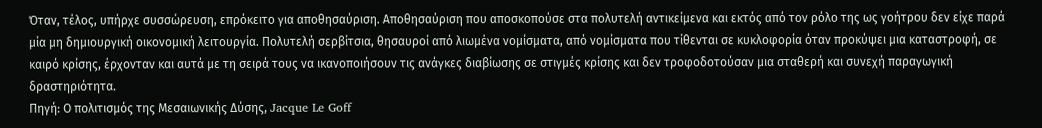Όταν, τέλος, υπήρχε συσσώρευση, επρόκειτο για αποθησαύριση. Αποθησαύριση που αποσκοπούσε στα πολυτελή αντικείμενα και εκτός από τον ρόλο της ως γοήτρου δεν είχε παρά μία μη δημιουργική οικονομική λειτουργία. Πολυτελή σερβίτσια, θησαυροί από λιωμένα νομίσματα, από νομίσματα που τίθενται σε κυκλοφορία όταν προκύψει μια καταστροφή, σε καιρό κρίσης, έρχονταν και αυτά με τη σειρά τους να ικανοποιήσουν τις ανάγκες διαβίωσης σε στιγμές κρίσης και δεν τροφοδοτούσαν μια σταθερή και συνεχή παραγωγική δραστηριότητα.
Πηγή: Ο πολιτισμός της Μεσαιωνικής Δύσης, Jacque Le Goff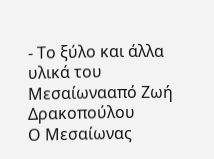- Το ξύλο και άλλα υλικά του Μεσαίωνααπό Ζωή Δρακοπούλου
Ο Μεσαίωνας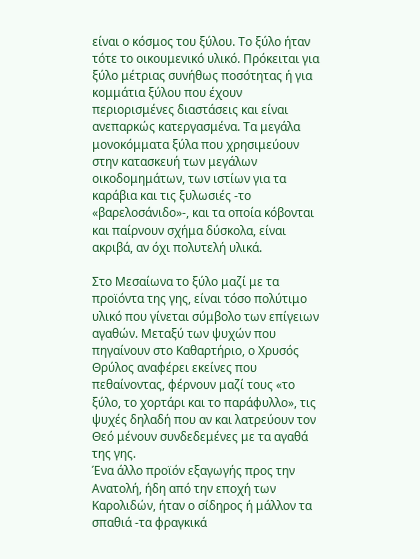είναι ο κόσμος του ξύλου. Το ξύλο ήταν τότε το οικουμενικό υλικό. Πρόκειται για ξύλο μέτριας συνήθως ποσότητας ή για κομμάτια ξύλου που έχουν περιορισμένες διαστάσεις και είναι ανεπαρκώς κατεργασμένα. Τα μεγάλα μονοκόμματα ξύλα που χρησιμεύουν στην κατασκευή των μεγάλων οικοδομημάτων, των ιστίων για τα καράβια και τις ξυλωσιές -το «βαρελοσάνιδο»-, και τα οποία κόβονται και παίρνουν σχήμα δύσκολα, είναι ακριβά, αν όχι πολυτελή υλικά.

Στο Μεσαίωνα το ξύλο μαζί με τα προϊόντα της γης, είναι τόσο πολύτιμο υλικό που γίνεται σύμβολο των επίγειων αγαθών. Μεταξύ των ψυχών που πηγαίνουν στο Καθαρτήριο, ο Χρυσός Θρύλος αναφέρει εκείνες που πεθαίνοντας, φέρνουν μαζί τους «το ξύλο, το χορτάρι και το παράφυλλο», τις ψυχές δηλαδή που αν και λατρεύουν τον Θεό μένουν συνδεδεμένες με τα αγαθά της γης.
Ένα άλλο προϊόν εξαγωγής προς την Ανατολή, ήδη από την εποχή των Καρολιδών, ήταν ο σίδηρος ή μάλλον τα σπαθιά -τα φραγκικά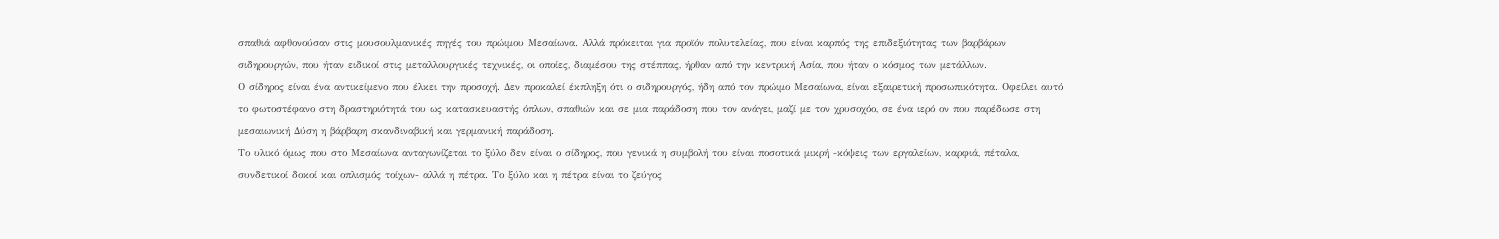σπαθιά αφθονούσαν στις μουσουλμανικές πηγές του πρώιμου Μεσαίωνα. Αλλά πρόκειται για προϊόν πολυτελείας, που είναι καρπός της επιδεξιότητας των βαρβάρων σιδηρουργών, που ήταν ειδικοί στις μεταλλουργικές τεχνικές, οι οποίες, διαμέσου της στέππας, ήρθαν από την κεντρική Ασία, που ήταν ο κόσμος των μετάλλων.
Ο σίδηρος είναι ένα αντικείμενο που έλκει την προσοχή. Δεν προκαλεί έκπληξη ότι ο σιδηρουργός, ήδη από τον πρώιμο Μεσαίωνα, είναι εξαιρετική προσωπικότητα. Οφείλει αυτό το φωτοστέφανο στη δραστηριότητά του ως κατασκευαστής όπλων, σπαθιών και σε μια παράδοση που τον ανάγει, μαζί με τον χρυσοχόο, σε ένα ιερό ον που παρέδωσε στη μεσαιωνική Δύση η βάρβαρη σκανδιναβική και γερμανική παράδοση.
Το υλικό όμως που στο Μεσαίωνα ανταγωνίζεται το ξύλο δεν είναι ο σίδηρος, που γενικά η συμβολή του είναι ποσοτικά μικρή -κόψεις των εργαλείων, καρφιά, πέταλα, συνδετικοί δοκοί και οπλισμός τοίχων- αλλά η πέτρα. Το ξύλο και η πέτρα είναι το ζεύγος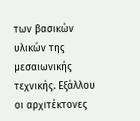των βασικών υλικών της μεσαιωνικής τεχνικής. Εξάλλου οι αρχιτέκτονες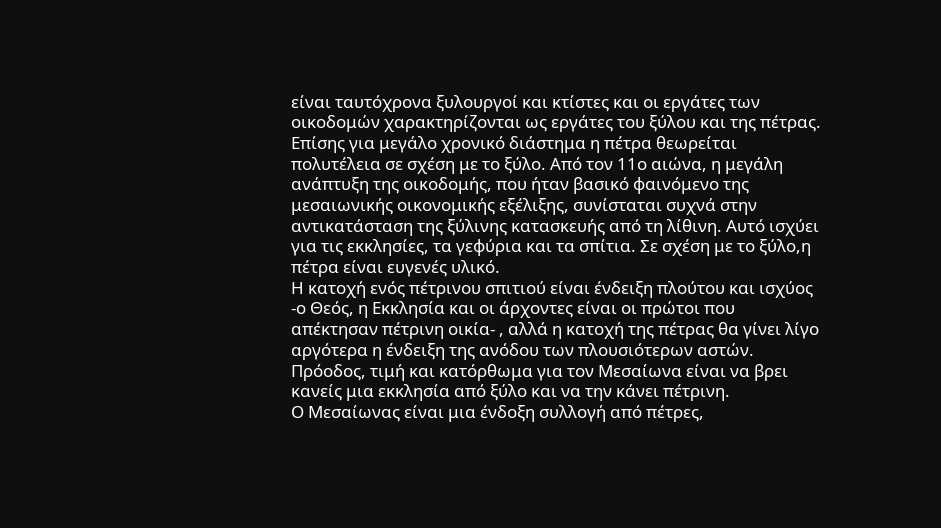είναι ταυτόχρονα ξυλουργοί και κτίστες και οι εργάτες των οικοδομών χαρακτηρίζονται ως εργάτες του ξύλου και της πέτρας. Επίσης για μεγάλο χρονικό διάστημα η πέτρα θεωρείται πολυτέλεια σε σχέση με το ξύλο. Από τον 11ο αιώνα, η μεγάλη ανάπτυξη της οικοδομής, που ήταν βασικό φαινόμενο της μεσαιωνικής οικονομικής εξέλιξης, συνίσταται συχνά στην αντικατάσταση της ξύλινης κατασκευής από τη λίθινη. Αυτό ισχύει για τις εκκλησίες, τα γεφύρια και τα σπίτια. Σε σχέση με το ξύλο,η πέτρα είναι ευγενές υλικό.
Η κατοχή ενός πέτρινου σπιτιού είναι ένδειξη πλούτου και ισχύος -ο Θεός, η Εκκλησία και οι άρχοντες είναι οι πρώτοι που απέκτησαν πέτρινη οικία- , αλλά η κατοχή της πέτρας θα γίνει λίγο αργότερα η ένδειξη της ανόδου των πλουσιότερων αστών. Πρόοδος, τιμή και κατόρθωμα για τον Μεσαίωνα είναι να βρει κανείς μια εκκλησία από ξύλο και να την κάνει πέτρινη.
Ο Μεσαίωνας είναι μια ένδοξη συλλογή από πέτρες,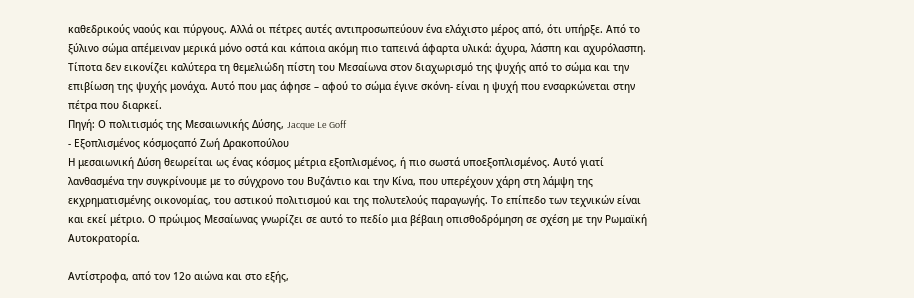καθεδρικούς ναούς και πύργους. Αλλά οι πέτρες αυτές αντιπροσωπεύουν ένα ελάχιστο μέρος από, ότι υπήρξε. Από το ξύλινο σώμα απέμειναν μερικά μόνο οστά και κάποια ακόμη πιο ταπεινά άφαρτα υλικά: άχυρα, λάσπη και αχυρόλασπη. Τίποτα δεν εικονίζει καλύτερα τη θεμελιώδη πίστη του Μεσαίωνα στον διαχωρισμό της ψυχής από το σώμα και την επιβίωση της ψυχής μονάχα. Αυτό που μας άφησε – αφού το σώμα έγινε σκόνη- είναι η ψυχή που ενσαρκώνεται στην πέτρα που διαρκεί.
Πηγή: Ο πολιτισμός της Μεσαιωνικής Δύσης, Jacque Le Goff
- Εξοπλισμένος κόσμοςαπό Ζωή Δρακοπούλου
Η μεσαιωνική Δύση θεωρείται ως ένας κόσμος μέτρια εξοπλισμένος, ή πιο σωστά υποεξοπλισμένος. Αυτό γιατί λανθασμένα την συγκρίνουμε με το σύγχρονο του Βυζάντιο και την Κίνα, που υπερέχουν χάρη στη λάμψη της εκχρηματισμένης οικονομίας, του αστικού πολιτισμού και της πολυτελούς παραγωγής. Το επίπεδο των τεχνικών είναι και εκεί μέτριο. Ο πρώιμος Μεσαίωνας γνωρίζει σε αυτό το πεδίο μια βέβαιη οπισθοδρόμηση σε σχέση με την Ρωμαϊκή Αυτοκρατορία.

Αντίστροφα, από τον 12ο αιώνα και στο εξής,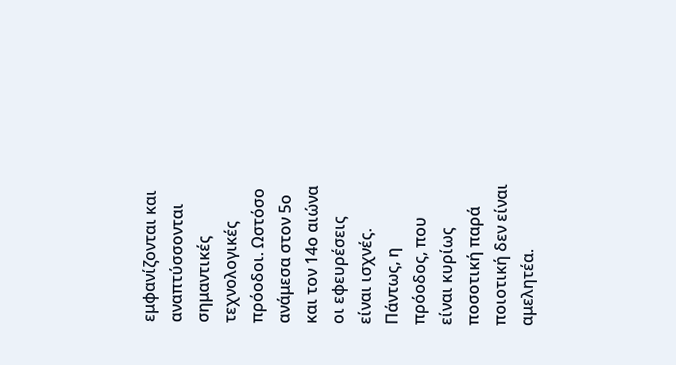εμφανίζονται και αναπτύσσονται σημαντικές τεχνολογικές πρόοδοι. Ωστόσο ανάμεσα στον 5ο και τον 14ο αιώνα οι εφευρέσεις είναι ισχνές. Πάντως, η πρόοδος, που είναι κυρίως ποσοτική παρά ποιοτική δεν είναι αμελητέα.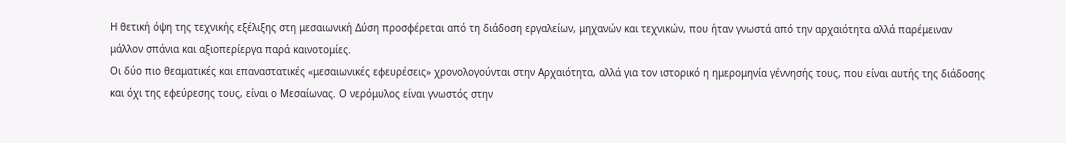Η θετική όψη της τεχνικής εξέλιξης στη μεσαιωνική Δύση προσφέρεται από τη διάδοση εργαλείων, μηχανών και τεχνικών, που ήταν γνωστά από την αρχαιότητα αλλά παρέμειναν μάλλον σπάνια και αξιοπερίεργα παρά καινοτομίες.
Οι δύο πιο θεαματικές και επαναστατικές «μεσαιωνικές εφευρέσεις» χρονολογούνται στην Αρχαιότητα, αλλά για τον ιστορικό η ημερομηνία γέννησής τους, που είναι αυτής της διάδοσης και όχι της εφεύρεσης τους, είναι ο Μεσαίωνας. Ο νερόμυλος είναι γνωστός στην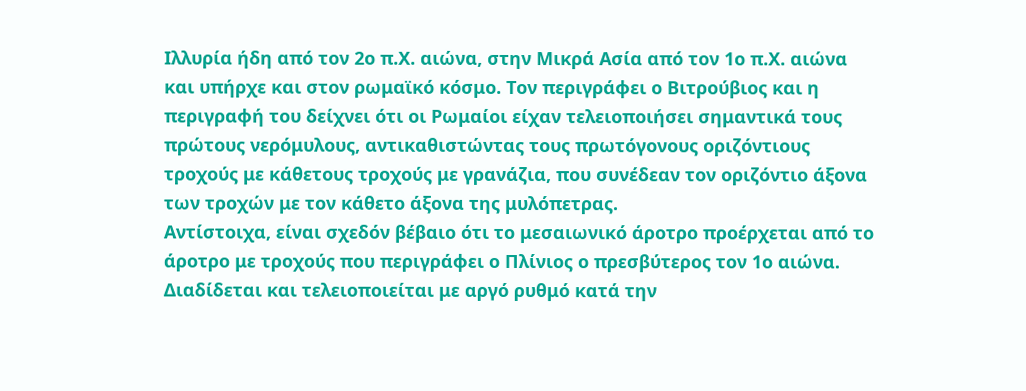Ιλλυρία ήδη από τον 2ο π.Χ. αιώνα, στην Μικρά Ασία από τον 1ο π.Χ. αιώνα και υπήρχε και στον ρωμαϊκό κόσμο. Τον περιγράφει ο Βιτρούβιος και η περιγραφή του δείχνει ότι οι Ρωμαίοι είχαν τελειοποιήσει σημαντικά τους πρώτους νερόμυλους, αντικαθιστώντας τους πρωτόγονους οριζόντιους τροχούς με κάθετους τροχούς με γρανάζια, που συνέδεαν τον οριζόντιο άξονα των τροχών με τον κάθετο άξονα της μυλόπετρας.
Αντίστοιχα, είναι σχεδόν βέβαιο ότι το μεσαιωνικό άροτρο προέρχεται από το άροτρο με τροχούς που περιγράφει ο Πλίνιος ο πρεσβύτερος τον 1ο αιώνα. Διαδίδεται και τελειοποιείται με αργό ρυθμό κατά την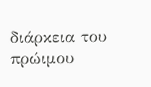διάρκεια του πρώιμου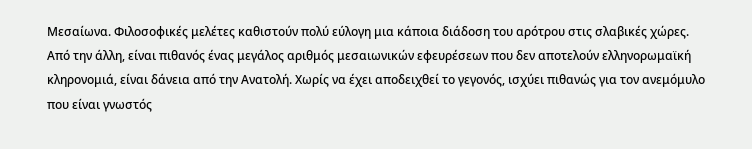Μεσαίωνα. Φιλοσοφικές μελέτες καθιστούν πολύ εύλογη μια κάποια διάδοση του αρότρου στις σλαβικές χώρες.
Από την άλλη, είναι πιθανός ένας μεγάλος αριθμός μεσαιωνικών εφευρέσεων που δεν αποτελούν ελληνορωμαϊκή κληρονομιά, είναι δάνεια από την Ανατολή. Χωρίς να έχει αποδειχθεί το γεγονός, ισχύει πιθανώς για τον ανεμόμυλο που είναι γνωστός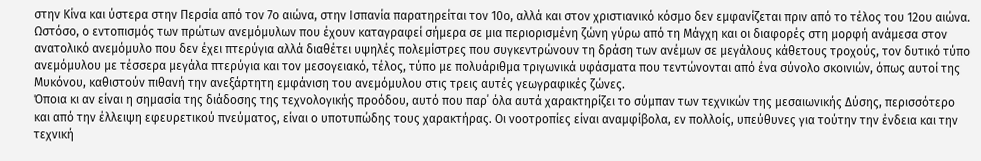στην Κίνα και ύστερα στην Περσία από τον 7ο αιώνα, στην Ισπανία παρατηρείται τον 10ο, αλλά και στον χριστιανικό κόσμο δεν εμφανίζεται πριν από το τέλος του 12ου αιώνα.
Ωστόσο, ο εντοπισμός των πρώτων ανεμόμυλων που έχουν καταγραφεί σήμερα σε μια περιορισμένη ζώνη γύρω από τη Μάγχη και οι διαφορές στη μορφή ανάμεσα στον ανατολικό ανεμόμυλο που δεν έχει πτερύγια αλλά διαθέτει υψηλές πολεμίστρες που συγκεντρώνουν τη δράση των ανέμων σε μεγάλους κάθετους τροχούς, τον δυτικό τύπο ανεμόμυλου με τέσσερα μεγάλα πτερύγια και τον μεσογειακό, τέλος, τύπο με πολυάριθμα τριγωνικά υφάσματα που τεντώνονται από ένα σύνολο σκοινιών, όπως αυτοί της Μυκόνου, καθιστούν πιθανή την ανεξάρτητη εμφάνιση του ανεμόμυλου στις τρεις αυτές γεωγραφικές ζώνες.
Όποια κι αν είναι η σημασία της διάδοσης της τεχνολογικής προόδου, αυτό που παρ΄ όλα αυτά χαρακτηρίζει το σύμπαν των τεχνικών της μεσαιωνικής Δύσης, περισσότερο και από την έλλειψη εφευρετικού πνεύματος, είναι ο υποτυπώδης τους χαρακτήρας. Οι νοοτροπίες είναι αναμφίβολα, εν πολλοίς, υπεύθυνες για τούτην την ένδεια και την τεχνική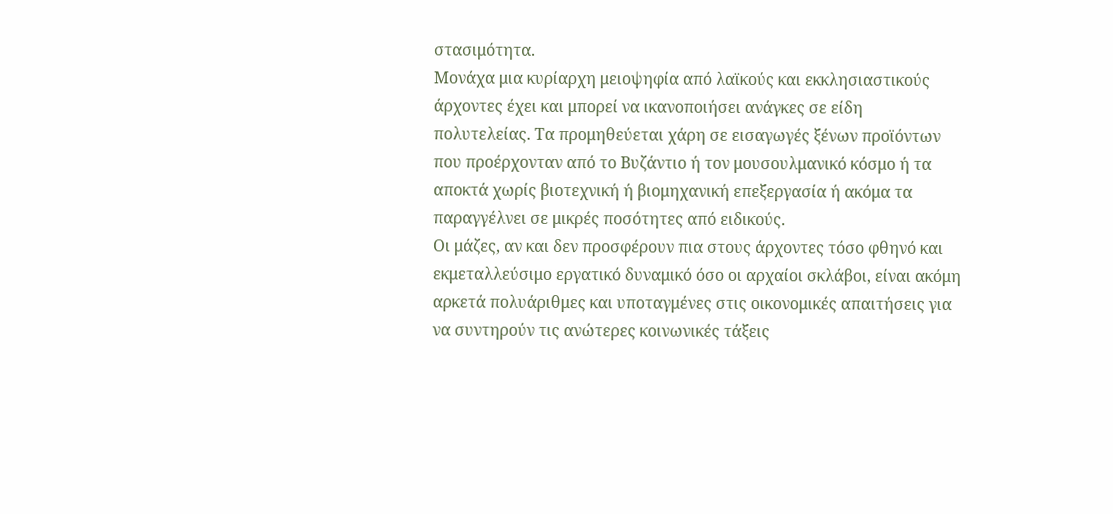στασιμότητα.
Μονάχα μια κυρίαρχη μειοψηφία από λαϊκούς και εκκλησιαστικούς άρχοντες έχει και μπορεί να ικανοποιήσει ανάγκες σε είδη πολυτελείας. Τα προμηθεύεται χάρη σε εισαγωγές ξένων προϊόντων που προέρχονταν από το Βυζάντιο ή τον μουσουλμανικό κόσμο ή τα αποκτά χωρίς βιοτεχνική ή βιομηχανική επεξεργασία ή ακόμα τα παραγγέλνει σε μικρές ποσότητες από ειδικούς.
Οι μάζες, αν και δεν προσφέρουν πια στους άρχοντες τόσο φθηνό και εκμεταλλεύσιμο εργατικό δυναμικό όσο οι αρχαίοι σκλάβοι, είναι ακόμη αρκετά πολυάριθμες και υποταγμένες στις οικονομικές απαιτήσεις για να συντηρούν τις ανώτερες κοινωνικές τάξεις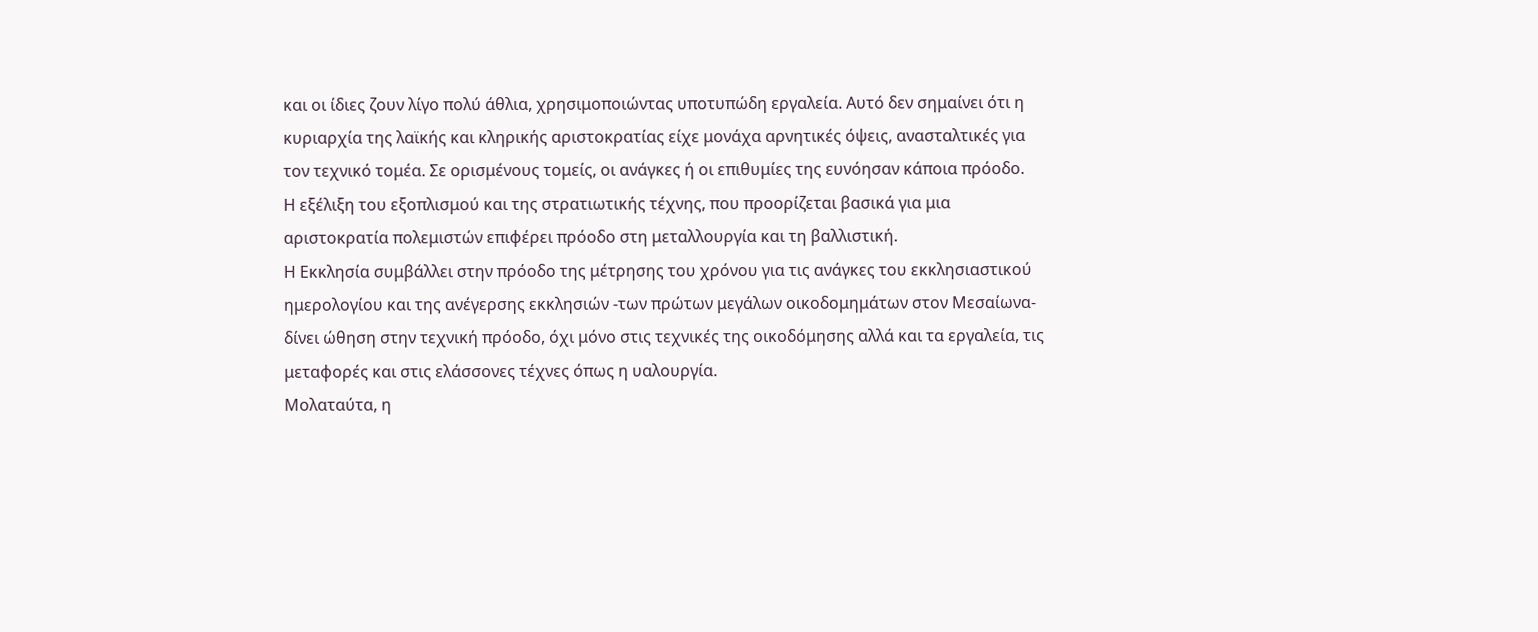και οι ίδιες ζουν λίγο πολύ άθλια, χρησιμοποιώντας υποτυπώδη εργαλεία. Αυτό δεν σημαίνει ότι η κυριαρχία της λαϊκής και κληρικής αριστοκρατίας είχε μονάχα αρνητικές όψεις, ανασταλτικές για τον τεχνικό τομέα. Σε ορισμένους τομείς, οι ανάγκες ή οι επιθυμίες της ευνόησαν κάποια πρόοδο.
Η εξέλιξη του εξοπλισμού και της στρατιωτικής τέχνης, που προορίζεται βασικά για μια αριστοκρατία πολεμιστών επιφέρει πρόοδο στη μεταλλουργία και τη βαλλιστική.
Η Εκκλησία συμβάλλει στην πρόοδο της μέτρησης του χρόνου για τις ανάγκες του εκκλησιαστικού ημερολογίου και της ανέγερσης εκκλησιών -των πρώτων μεγάλων οικοδομημάτων στον Μεσαίωνα- δίνει ώθηση στην τεχνική πρόοδο, όχι μόνο στις τεχνικές της οικοδόμησης αλλά και τα εργαλεία, τις μεταφορές και στις ελάσσονες τέχνες όπως η υαλουργία.
Μολαταύτα, η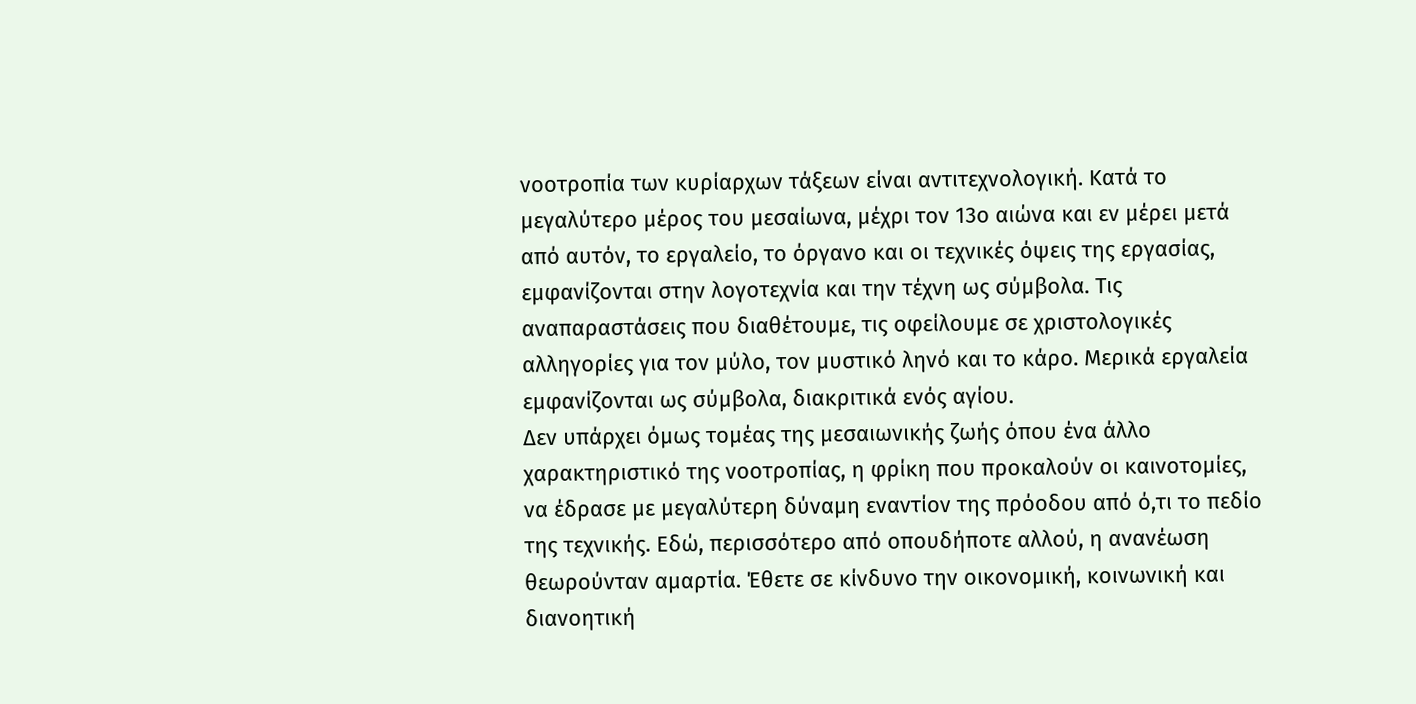νοοτροπία των κυρίαρχων τάξεων είναι αντιτεχνολογική. Κατά το μεγαλύτερο μέρος του μεσαίωνα, μέχρι τον 13ο αιώνα και εν μέρει μετά από αυτόν, το εργαλείο, το όργανο και οι τεχνικές όψεις της εργασίας, εμφανίζονται στην λογοτεχνία και την τέχνη ως σύμβολα. Τις αναπαραστάσεις που διαθέτουμε, τις οφείλουμε σε χριστολογικές αλληγορίες για τον μύλο, τον μυστικό ληνό και το κάρο. Μερικά εργαλεία εμφανίζονται ως σύμβολα, διακριτικά ενός αγίου.
Δεν υπάρχει όμως τομέας της μεσαιωνικής ζωής όπου ένα άλλο χαρακτηριστικό της νοοτροπίας, η φρίκη που προκαλούν οι καινοτομίες, να έδρασε με μεγαλύτερη δύναμη εναντίον της πρόοδου από ό,τι το πεδίο της τεχνικής. Εδώ, περισσότερο από οπουδήποτε αλλού, η ανανέωση θεωρούνταν αμαρτία. Έθετε σε κίνδυνο την οικονομική, κοινωνική και διανοητική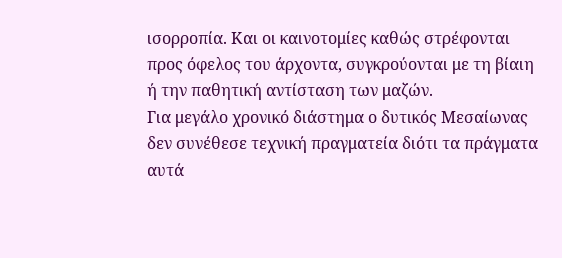ισορροπία. Και οι καινοτομίες καθώς στρέφονται προς όφελος του άρχοντα, συγκρούονται με τη βίαιη ή την παθητική αντίσταση των μαζών.
Για μεγάλο χρονικό διάστημα ο δυτικός Μεσαίωνας δεν συνέθεσε τεχνική πραγματεία διότι τα πράγματα αυτά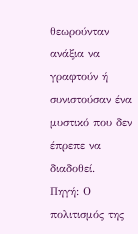θεωρούνταν ανάξια να γραφτούν ή συνιστούσαν ένα μυστικό που δεν έπρεπε να διαδοθεί.
Πηγή: Ο πολιτισμός της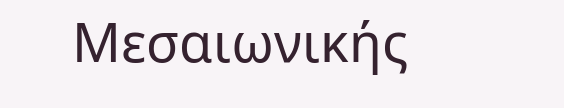Μεσαιωνικής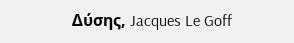Δύσης, Jacques Le Goff